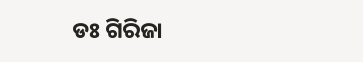ଡଃ ଗିରିଜା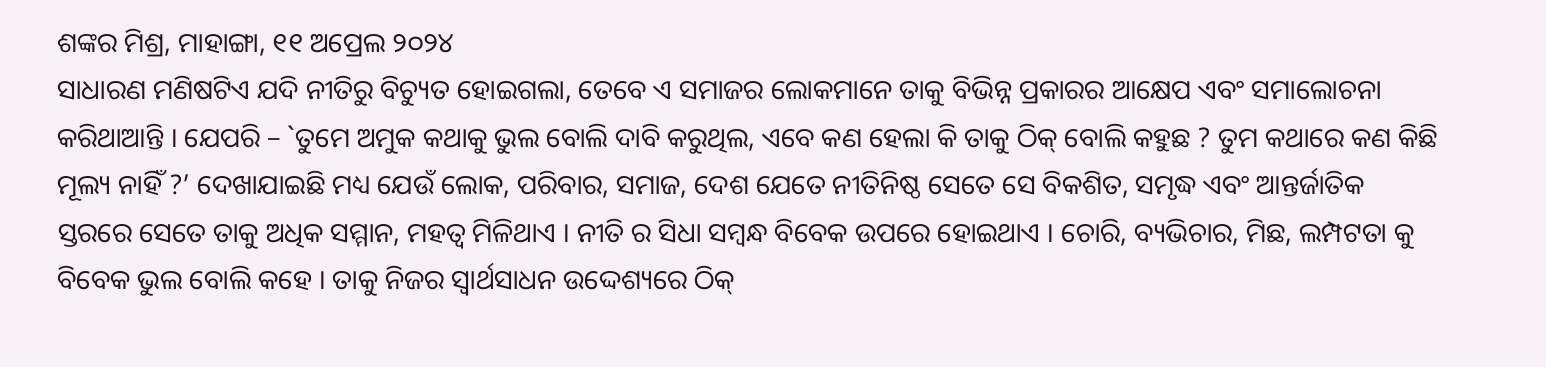ଶଙ୍କର ମିଶ୍ର, ମାହାଙ୍ଗା, ୧୧ ଅପ୍ରେଲ ୨୦୨୪
ସାଧାରଣ ମଣିଷଟିଏ ଯଦି ନୀତିରୁ ବିଚ୍ୟୁତ ହୋଇଗଲା, ତେବେ ଏ ସମାଜର ଲୋକମାନେ ତାକୁ ବିଭିନ୍ନ ପ୍ରକାରର ଆକ୍ଷେପ ଏବଂ ସମାଲୋଚନା କରିଥାଆନ୍ତି । ଯେପରି – `ତୁମେ ଅମୁକ କଥାକୁ ଭୁଲ ବୋଲି ଦାବି କରୁଥିଲ, ଏବେ କଣ ହେଲା କି ତାକୁ ଠିକ୍ ବୋଲି କହୁଛ ? ତୁମ କଥାରେ କଣ କିଛି ମୂଲ୍ୟ ନାହିଁ ?’ ଦେଖାଯାଇଛି ମଧ୍ୟ ଯେଉଁ ଲୋକ, ପରିବାର, ସମାଜ, ଦେଶ ଯେତେ ନୀତିନିଷ୍ଠ ସେତେ ସେ ବିକଶିତ, ସମୃଦ୍ଧ ଏବଂ ଆନ୍ତର୍ଜାତିକ ସ୍ତରରେ ସେତେ ତାକୁ ଅଧିକ ସମ୍ମାନ, ମହତ୍ଵ ମିଳିଥାଏ । ନୀତି ର ସିଧା ସମ୍ବନ୍ଧ ବିବେକ ଉପରେ ହୋଇଥାଏ । ଚୋରି, ବ୍ୟଭିଚାର, ମିଛ, ଲମ୍ପଟତା କୁ ବିବେକ ଭୁଲ ବୋଲି କହେ । ତାକୁ ନିଜର ସ୍ୱାର୍ଥସାଧନ ଉଦ୍ଦେଶ୍ୟରେ ଠିକ୍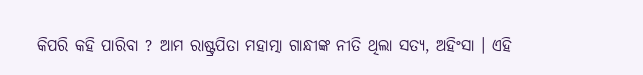କିପରି କହି ପାରିବା ? ଆମ ରାଷ୍ଟ୍ରପିତା ମହାତ୍ମା ଗାନ୍ଧୀଙ୍କ ନୀତି ଥିଲା ସତ୍ୟ, ଅହିଂସା । ଏହି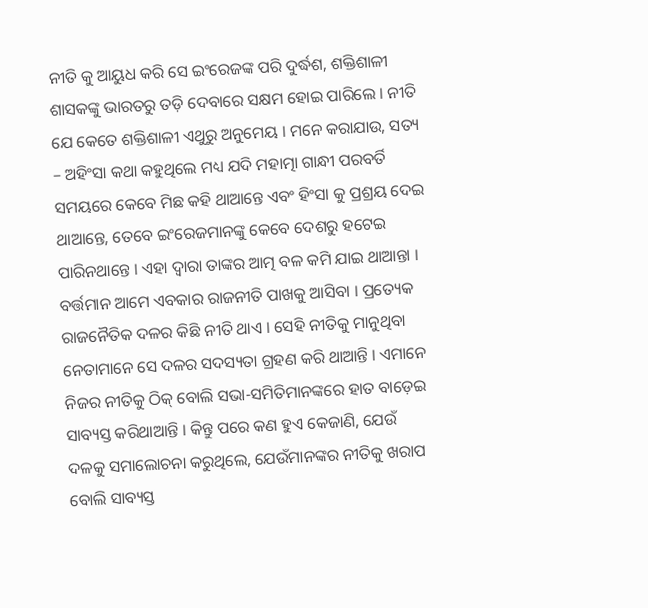ନୀତି କୁ ଆୟୁଧ କରି ସେ ଇଂରେଜଙ୍କ ପରି ଦୁର୍ଦ୍ଧଶ, ଶକ୍ତିଶାଳୀ ଶାସକଙ୍କୁ ଭାରତରୁ ତଡ଼ି ଦେବାରେ ସକ୍ଷମ ହୋଇ ପାରିଲେ । ନୀତି ଯେ କେତେ ଶକ୍ତିଶାଳୀ ଏଥୁରୁ ଅନୁମେୟ । ମନେ କରାଯାଉ, ସତ୍ୟ – ଅହିଂସା କଥା କହୁଥିଲେ ମଧ୍ୟ ଯଦି ମହାତ୍ମା ଗାନ୍ଧୀ ପରବର୍ତି ସମୟରେ କେବେ ମିଛ କହି ଥାଆନ୍ତେ ଏବଂ ହିଂସା କୁ ପ୍ରଶ୍ରୟ ଦେଇ ଥାଆନ୍ତେ, ତେବେ ଇଂରେଜମାନଙ୍କୁ କେବେ ଦେଶରୁ ହଟେଇ ପାରିନଥାନ୍ତେ । ଏହା ଦ୍ୱାରା ତାଙ୍କର ଆତ୍ମ ବଳ କମି ଯାଇ ଥାଆନ୍ତା । ବର୍ତ୍ତମାନ ଆମେ ଏବକାର ରାଜନୀତି ପାଖକୁ ଆସିବା । ପ୍ରତ୍ୟେକ ରାଜନୈତିକ ଦଳର କିଛି ନୀତି ଥାଏ । ସେହି ନୀତିକୁ ମାନୁଥିବା ନେତାମାନେ ସେ ଦଳର ସଦସ୍ୟତା ଗ୍ରହଣ କରି ଥାଆନ୍ତି । ଏମାନେ ନିଜର ନୀତିକୁ ଠିକ୍ ବୋଲି ସଭା-ସମିତିମାନଙ୍କରେ ହାତ ବାଡ଼େଇ ସାବ୍ୟସ୍ତ କରିଥାଆନ୍ତି । କିନ୍ତୁ ପରେ କଣ ହୁଏ କେଜାଣି, ଯେଉଁ ଦଳକୁ ସମାଲୋଚନା କରୁଥିଲେ, ଯେଉଁମାନଙ୍କର ନୀତିକୁ ଖରାପ ବୋଲି ସାବ୍ୟସ୍ତ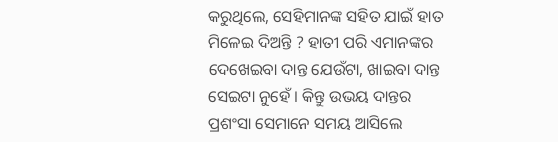କରୁଥିଲେ, ସେହିମାନଙ୍କ ସହିତ ଯାଇଁ ହାତ ମିଳେଇ ଦିଅନ୍ତି ? ହାତୀ ପରି ଏମାନଙ୍କର ଦେଖେଇବା ଦାନ୍ତ ଯେଉଁଟା, ଖାଇବା ଦାନ୍ତ ସେଇଟା ନୁହେଁ । କିନ୍ତୁ ଉଭୟ ଦାନ୍ତର ପ୍ରଶଂସା ସେମାନେ ସମୟ ଆସିଲେ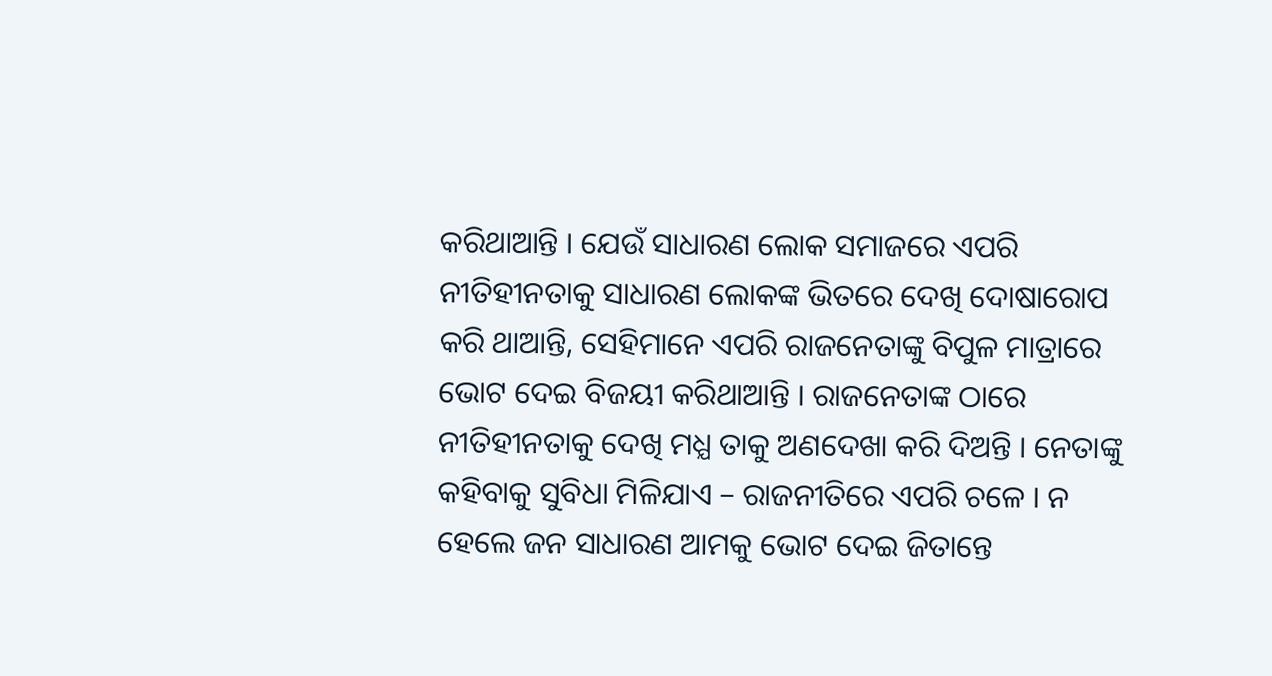କରିଥାଆନ୍ତି । ଯେଉଁ ସାଧାରଣ ଲୋକ ସମାଜରେ ଏପରି ନୀତିହୀନତାକୁ ସାଧାରଣ ଲୋକଙ୍କ ଭିତରେ ଦେଖି ଦୋଷାରୋପ କରି ଥାଆନ୍ତି, ସେହିମାନେ ଏପରି ରାଜନେତାଙ୍କୁ ବିପୁଳ ମାତ୍ରାରେ ଭୋଟ ଦେଇ ବିଜୟୀ କରିଥାଆନ୍ତି । ରାଜନେତାଙ୍କ ଠାରେ ନୀତିହୀନତାକୁ ଦେଖି ମଧ୍ଯ ତାକୁ ଅଣଦେଖା କରି ଦିଅନ୍ତି । ନେତାଙ୍କୁ କହିବାକୁ ସୁବିଧା ମିଳିଯାଏ – ରାଜନୀତିରେ ଏପରି ଚଳେ । ନ ହେଲେ ଜନ ସାଧାରଣ ଆମକୁ ଭୋଟ ଦେଇ ଜିତାନ୍ତେ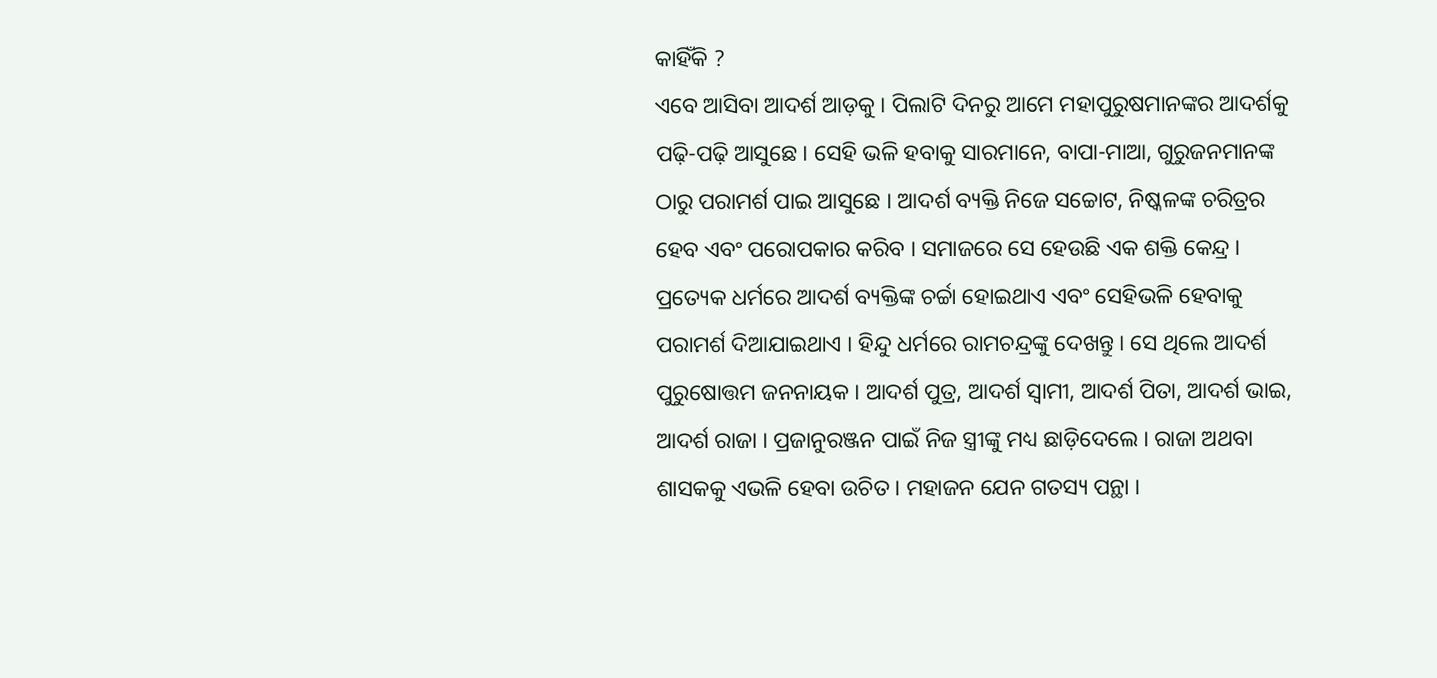କାହିଁକି ?
ଏବେ ଆସିବା ଆଦର୍ଶ ଆଡ଼କୁ । ପିଲାଟି ଦିନରୁ ଆମେ ମହାପୁରୁଷମାନଙ୍କର ଆଦର୍ଶକୁ ପଢ଼ି-ପଢ଼ି ଆସୁଛେ । ସେହି ଭଳି ହବାକୁ ସାରମାନେ, ବାପା-ମାଆ, ଗୁରୁଜନମାନଙ୍କ ଠାରୁ ପରାମର୍ଶ ପାଇ ଆସୁଛେ । ଆଦର୍ଶ ବ୍ୟକ୍ତି ନିଜେ ସଚ୍ଚୋଟ, ନିଷ୍କଳଙ୍କ ଚରିତ୍ରର ହେବ ଏବଂ ପରୋପକାର କରିବ । ସମାଜରେ ସେ ହେଉଛି ଏକ ଶକ୍ତି କେନ୍ଦ୍ର । ପ୍ରତ୍ୟେକ ଧର୍ମରେ ଆଦର୍ଶ ବ୍ୟକ୍ତିଙ୍କ ଚର୍ଚ୍ଚା ହୋଇଥାଏ ଏବଂ ସେହିଭଳି ହେବାକୁ ପରାମର୍ଶ ଦିଆଯାଇଥାଏ । ହିନ୍ଦୁ ଧର୍ମରେ ରାମଚନ୍ଦ୍ରଙ୍କୁ ଦେଖନ୍ତୁ । ସେ ଥିଲେ ଆଦର୍ଶ ପୁରୁଷୋତ୍ତମ ଜନନାୟକ । ଆଦର୍ଶ ପୁତ୍ର, ଆଦର୍ଶ ସ୍ବାମୀ, ଆଦର୍ଶ ପିତା, ଆଦର୍ଶ ଭାଇ, ଆଦର୍ଶ ରାଜା । ପ୍ରଜାନୁରଞ୍ଜନ ପାଇଁ ନିଜ ସ୍ତ୍ରୀଙ୍କୁ ମଧ୍ୟ ଛାଡ଼ିଦେଲେ । ରାଜା ଅଥବା ଶାସକକୁ ଏଭଳି ହେବା ଉଚିତ । ମହାଜନ ଯେନ ଗତସ୍ୟ ପନ୍ଥା ।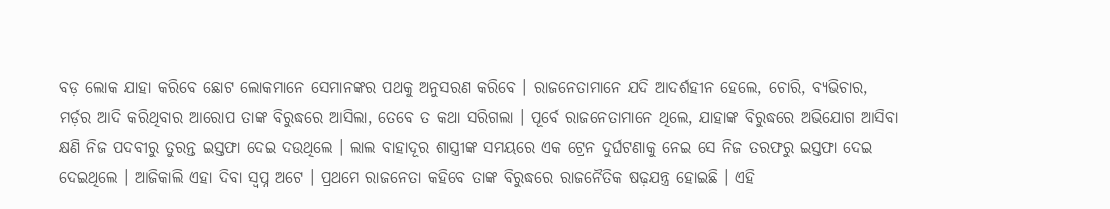ବଡ଼ ଲୋକ ଯାହା କରିବେ ଛୋଟ ଲୋକମାନେ ସେମାନଙ୍କର ପଥକୁ ଅନୁସରଣ କରିବେ । ରାଜନେତାମାନେ ଯଦି ଆଦର୍ଶହୀନ ହେଲେ, ଚୋରି, ବ୍ୟଭିଚାର, ମର୍ଡ଼ର ଆଦି କରିଥିବାର ଆରୋପ ତାଙ୍କ ବିରୁଦ୍ଧରେ ଆସିଲା, ତେବେ ତ କଥା ସରିଗଲା । ପୂର୍ବେ ରାଜନେତାମାନେ ଥିଲେ, ଯାହାଙ୍କ ବିରୁଦ୍ଧରେ ଅଭିଯୋଗ ଆସିବା କ୍ଷଣି ନିଜ ପଦବୀରୁ ତୁରନ୍ତ ଇସ୍ତଫା ଦେଇ ଦଉଥିଲେ । ଲାଲ ବାହାଦୂର ଶାସ୍ତ୍ରୀଙ୍କ ସମୟରେ ଏକ ଟ୍ରେନ ଦୁର୍ଘଟଣାକୁ ନେଇ ସେ ନିଜ ତରଫରୁ ଇସ୍ତଫା ଦେଇ ଦେଇଥିଲେ । ଆଜିକାଲି ଏହା ଦିବା ସ୍ବପ୍ନ ଅଟେ । ପ୍ରଥମେ ରାଜନେତା କହିବେ ତାଙ୍କ ବିରୁଦ୍ଧରେ ରାଜନୈତିକ ଷଢ଼ଯନ୍ତ୍ର ହୋଇଛି । ଏହି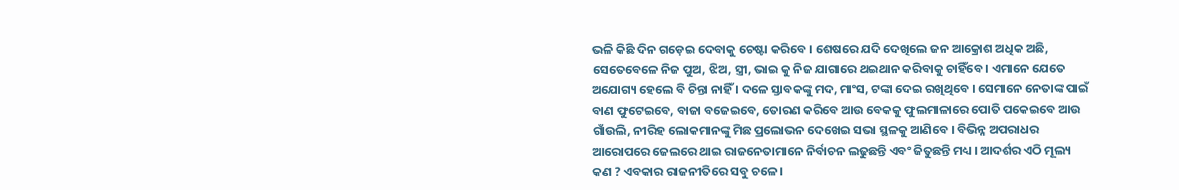ଭଳି କିଛି ଦିନ ଗଡ଼େଇ ଦେବାକୁ ଚେଷ୍ଟା କରିବେ । ଶେଷରେ ଯଦି ଦେଖିଲେ ଜନ ଆକ୍ରୋଶ ଅଧିକ ଅଛି, ସେତେବେଳେ ନିଜ ପୁଅ, ଝିଅ, ସ୍ତ୍ରୀ, ଭାଇ କୁ ନିଜ ଯାଗାରେ ଥଇଥାନ କରିବାକୁ ଚାହିଁବେ । ଏମାନେ ଯେତେ ଅଯୋଗ୍ୟ ହେଲେ ବି ଚିନ୍ତା ନାହିଁ । ଦଳେ ସ୍ତାବକଙ୍କୁ ମଦ, ମାଂସ, ଟଙ୍କା ଦେଇ ରଖିଥିବେ । ସେମାନେ ନେତାଙ୍କ ପାଇଁ ବାଣ ଫୁଟେଇବେ, ବାଜା ବଜେଇବେ, ତୋରଣ କରିବେ ଆଉ ବେକକୁ ଫୁଲମାଳାରେ ପୋତି ପକେଇବେ ଆଉ ଗାଁଉଲି, ନୀରିହ ଲୋକମାନଙ୍କୁ ମିଛ ପ୍ରଲୋଭନ ଦେଖେଇ ସଭା ସ୍ଥଳକୁ ଆଣିବେ । ବିଭିନ୍ନ ଅପରାଧର ଆରୋପରେ ଜେଲରେ ଥାଇ ରାଜନେତାମାନେ ନିର୍ବାଚନ ଲଢୁଛନ୍ତି ଏବଂ ଜିତୁଛନ୍ତି ମଧ୍ୟ । ଆଦର୍ଶର ଏଠି ମୂଲ୍ୟ କଣ ? ଏବକାର ରାଜନୀତିରେ ସବୁ ଚଳେ ।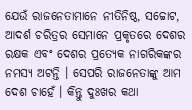ଯେଉଁ ରାଜନେତାମାନେ ନୀତିନିଷ୍ଠ, ସଚ୍ଚୋଟ, ଆଦର୍ଶ ଚରିତ୍ରର ସେମାନେ ପ୍ରକୃତରେ ଦେଶର ରକ୍ଷକ ଏବଂ ଦେଶର ପ୍ରତ୍ୟେକ ନାଗରିକଙ୍କର ନମସ୍ୟ ଅଟନ୍ତି । ସେପରି ରାଜନେତାଙ୍କୁ ଆମ ଦେଶ ଚାହେଁ । କିନ୍ତୁ ଦୁଃଖର କଥା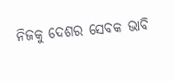ନିଜକୁ ଦେଶର ସେବକ ଭାବି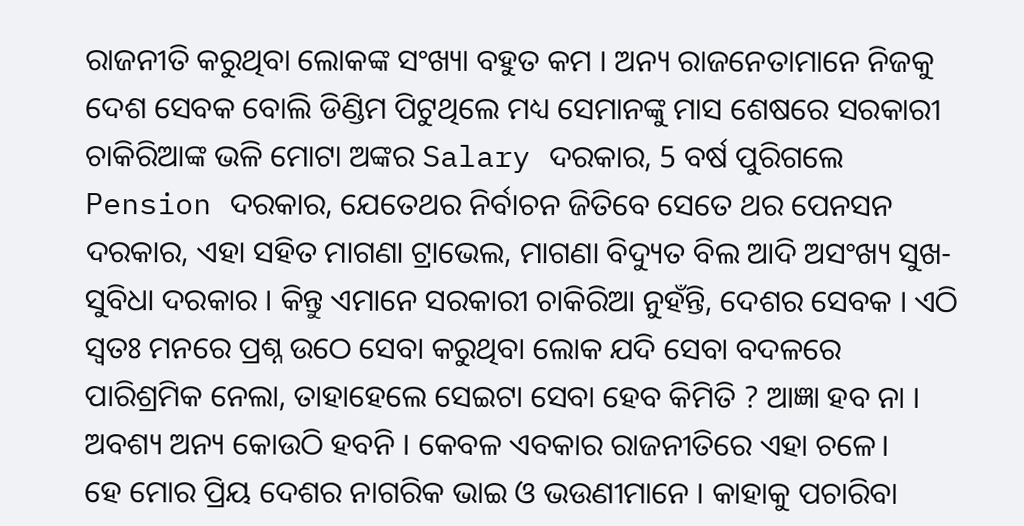ରାଜନୀତି କରୁଥିବା ଲୋକଙ୍କ ସଂଖ୍ୟା ବହୁତ କମ । ଅନ୍ୟ ରାଜନେତାମାନେ ନିଜକୁ ଦେଶ ସେବକ ବୋଲି ଡିଣ୍ଡିମ ପିଟୁଥିଲେ ମଧ୍ୟ ସେମାନଙ୍କୁ ମାସ ଶେଷରେ ସରକାରୀ ଚାକିରିଆଙ୍କ ଭଳି ମୋଟା ଅଙ୍କର Salary ଦରକାର, 5 ବର୍ଷ ପୁରିଗଲେ Pension ଦରକାର, ଯେତେଥର ନିର୍ବାଚନ ଜିତିବେ ସେତେ ଥର ପେନସନ ଦରକାର, ଏହା ସହିତ ମାଗଣା ଟ୍ରାଭେଲ, ମାଗଣା ବିଦ୍ୟୁତ ବିଲ ଆଦି ଅସଂଖ୍ୟ ସୁଖ-ସୁବିଧା ଦରକାର । କିନ୍ତୁ ଏମାନେ ସରକାରୀ ଚାକିରିଆ ନୁହଁନ୍ତି, ଦେଶର ସେବକ । ଏଠି ସ୍ବତଃ ମନରେ ପ୍ରଶ୍ନ ଉଠେ ସେବା କରୁଥିବା ଲୋକ ଯଦି ସେବା ବଦଳରେ ପାରିଶ୍ରମିକ ନେଲା, ତାହାହେଲେ ସେଇଟା ସେବା ହେବ କିମିତି ? ଆଜ୍ଞା ହବ ନା । ଅବଶ୍ୟ ଅନ୍ୟ କୋଉଠି ହବନି । କେବଳ ଏବକାର ରାଜନୀତିରେ ଏହା ଚଳେ।
ହେ ମୋର ପ୍ରିୟ ଦେଶର ନାଗରିକ ଭାଇ ଓ ଭଉଣୀମାନେ । କାହାକୁ ପଚାରିବା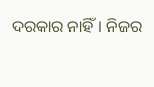ଦରକାର ନାହିଁ। ନିଜର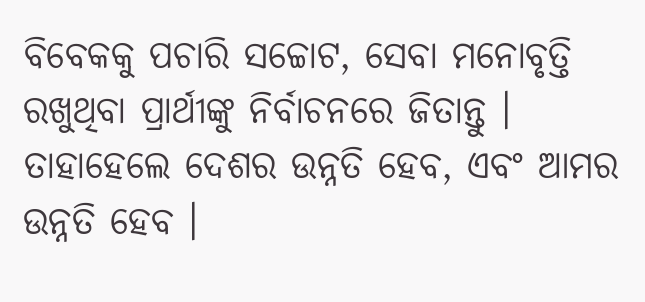ବିବେକକୁ ପଚାରି ସଚ୍ଚୋଟ, ସେବା ମନୋବୃତ୍ତି ରଖୁଥିବା ପ୍ରାର୍ଥୀଙ୍କୁ ନିର୍ବାଚନରେ ଜିତାନ୍ତୁ । ତାହାହେଲେ ଦେଶର ଉନ୍ନତି ହେବ, ଏବଂ ଆମର ଉନ୍ନତି ହେବ ।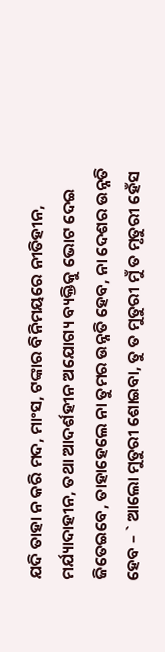ଯଦି ତାହା ନ କରି ମଦ, ମାଂସ, ଟଙ୍କାର ବିନିମୟରେ ନୀତିହୀନ, ମର୍ଯ୍ୟାଦାହୀନ, ତଥା ଆଦର୍ଶହୀନ ଅଯୋଗ୍ୟ ବ୍ୟକ୍ତିକୁ ଭୋଟ ଦେଇ ଜିତେଇବେ, ତାହାହେଲେ ନା ତୁମର ଉନ୍ନତି ହେବ, ନା ଦେଶର ଉନ୍ନତି ହେବ – ` ଆଲୋ ମୁତୁରୀ ଶୋଇବା, ତୁ ତ ମୁତୁରୀ ମୁଁ ତ ମୃତୁରୀ ହେଁସ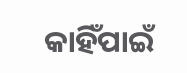କାହିଁପାଇଁ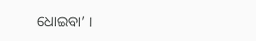ଧୋଇବା’ ।